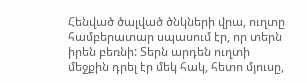Հենված ծալված ծնկների վրա, ուղտը համբերատար սպասում էր, որ տերն իրեն բեռնի: Տերն արդեն ուղտի մեջքին դրել էր մեկ հակ, հետո մյուսը,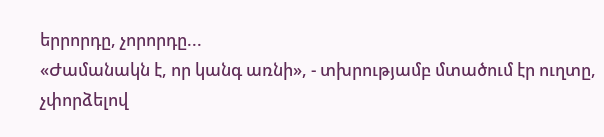երրորդը, չորորդը...
«Ժամանակն է, որ կանգ առնի», - տխրությամբ մտածում էր ուղտը, չփորձելով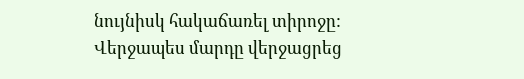նույնիսկ հակաճառել տիրոջը:
Վերջապես մարդը վերջացրեց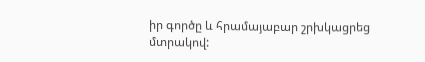իր գործը և հրամայաբար շրխկացրեց մտրակով: